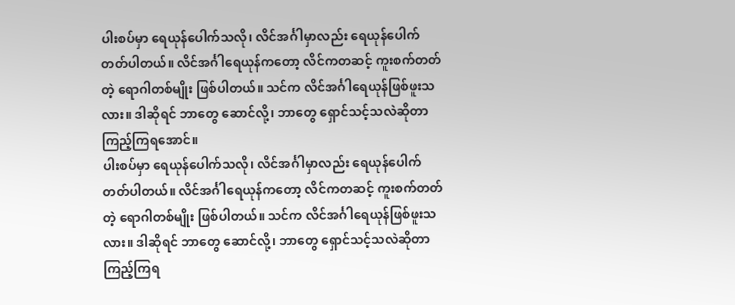ပါးစပ်မှာ ရေယုန်ပေါက်သလို၊ လိင်အင်္ဂါမှာလည်း ရေယုန်ပေါက်တတ်ပါတယ်။ လိင်အင်္ဂါရေယုန်ကတော့ လိင်ကတဆင့် ကူးစက်တတ်တဲ့ ရောဂါတစ်မျိုး ဖြစ်ပါတယ်။ သင်က လိင်အင်္ဂါရေယုန်ဖြစ်ဖူးသလား။ ဒါဆိုရင် ဘာတွေ ဆောင်လို့၊ ဘာတွေ ရှောင်သင့်သလဲဆိုတာ ကြည့်ကြရအောင်။
ပါးစပ်မှာ ရေယုန်ပေါက်သလို၊ လိင်အင်္ဂါမှာလည်း ရေယုန်ပေါက်တတ်ပါတယ်။ လိင်အင်္ဂါရေယုန်ကတော့ လိင်ကတဆင့် ကူးစက်တတ်တဲ့ ရောဂါတစ်မျိုး ဖြစ်ပါတယ်။ သင်က လိင်အင်္ဂါရေယုန်ဖြစ်ဖူးသလား။ ဒါဆိုရင် ဘာတွေ ဆောင်လို့၊ ဘာတွေ ရှောင်သင့်သလဲဆိုတာ ကြည့်ကြရ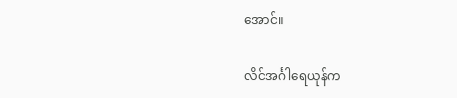အောင်။

လိင်အင်္ဂါရေယုန်က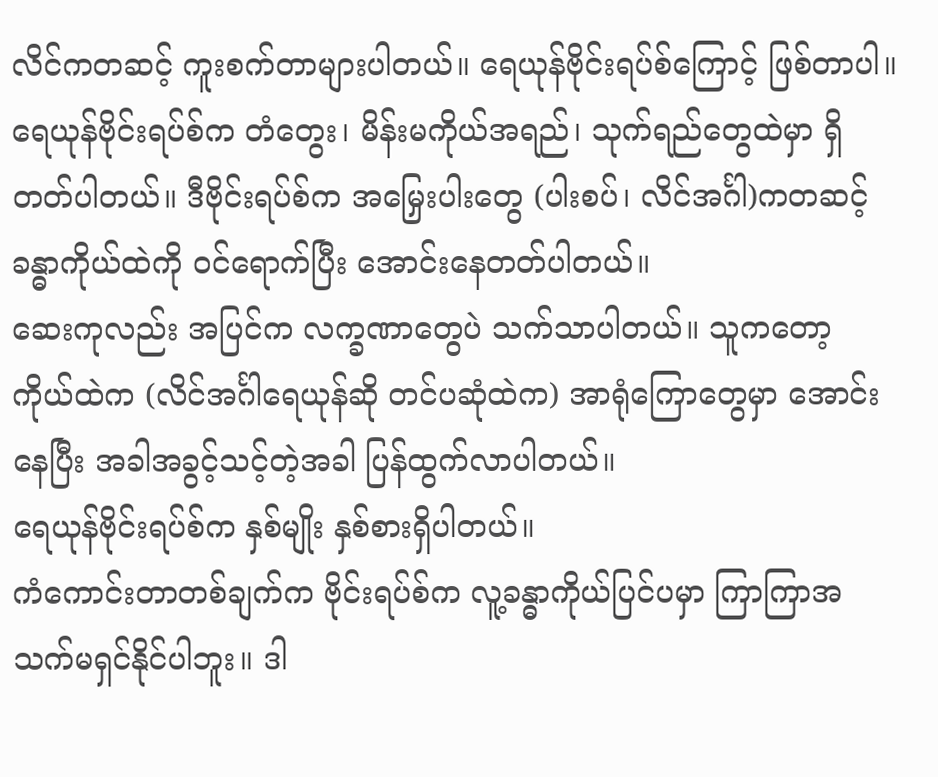လိင်ကတဆင့် ကူးစက်တာများပါတယ်။ ရေယုန်ဗိုင်းရပ်စ်ကြောင့် ဖြစ်တာပါ။ ရေယုန်ဗိုင်းရပ်စ်က တံတွေး၊ မိန်းမကိုယ်အရည်၊ သုက်ရည်တွေထဲမှာ ရှိတတ်ပါတယ်။ ဒီဗိုင်းရပ်စ်က အမြှေးပါးတွေ (ပါးစပ်၊ လိင်အင်္ဂါ)ကတဆင့် ခန္ဓာကိုယ်ထဲကို ဝင်ရောက်ပြီး အောင်းနေတတ်ပါတယ်။
ဆေးကုလည်း အပြင်က လက္ခဏာတွေပဲ သက်သာပါတယ်။ သူကတော့ ကိုယ်ထဲက (လိင်အင်္ဂါရေယုန်ဆို တင်ပဆုံထဲက) အာရုံကြောတွေမှာ အောင်းနေပြီး အခါအခွင့်သင့်တဲ့အခါ ပြန်ထွက်လာပါတယ်။
ရေယုန်ဗိုင်းရပ်စ်က နှစ်မျိုး နှစ်စားရှိပါတယ်။
ကံကောင်းတာတစ်ချက်က ဗိုင်းရပ်စ်က လူ့ခန္ဓာကိုယ်ပြင်ပမှာ ကြာကြာအသက်မရှင်နိုင်ပါဘူး။ ဒါ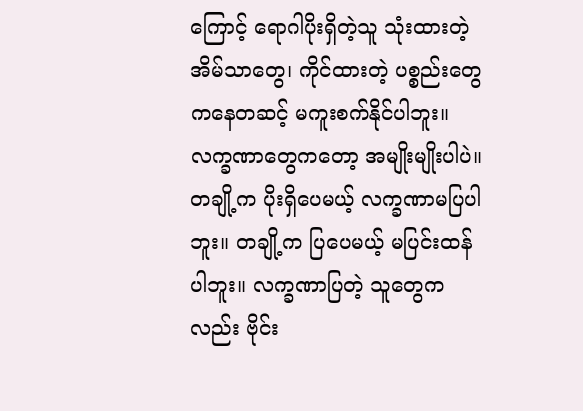ကြောင့် ရောဂါပိုးရှိတဲ့သူ သုံးထားတဲ့ အိမ်သာတွေ၊ ကိုင်ထားတဲ့ ပစ္စည်းတွေကနေတဆင့် မကူးစက်နိုင်ပါဘူး။
လက္ခဏာတွေကတော့ အမျိုးမျိုးပါပဲ။ တချို့က ပိုးရှိပေမယ့် လက္ခဏာမပြပါဘူး။ တချို့က ပြပေမယ့် မပြင်းထန်ပါဘူး။ လက္ခဏာပြတဲ့ သူတွေကလည်း ဗိုင်း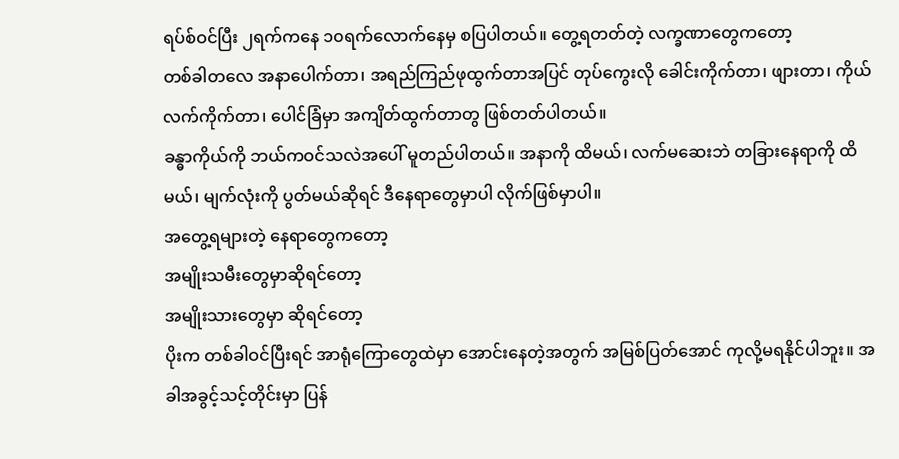ရပ်စ်ဝင်ပြီး ၂ရက်ကနေ ၁၀ရက်လောက်နေမှ စပြပါတယ်။ တွေ့ရတတ်တဲ့ လက္ခဏာတွေကတော့
တစ်ခါတလေ အနာပေါက်တာ၊ အရည်ကြည်ဖုထွက်တာအပြင် တုပ်ကွေးလို ခေါင်းကိုက်တာ၊ ဖျားတာ၊ ကိုယ်လက်ကိုက်တာ၊ ပေါင်ခြံမှာ အကျိတ်ထွက်တာတွ ဖြစ်တတ်ပါတယ်။
ခန္ဓာကိုယ်ကို ဘယ်ကဝင်သလဲအပေါ် မူတည်ပါတယ်။ အနာကို ထိမယ်၊ လက်မဆေးဘဲ တခြားနေရာကို ထိမယ်၊ မျက်လုံးကို ပွတ်မယ်ဆိုရင် ဒီနေရာတွေမှာပါ လိုက်ဖြစ်မှာပါ။
အတွေ့ရများတဲ့ နေရာတွေကတော့
အမျိုးသမီးတွေမှာဆိုရင်တော့
အမျိုးသားတွေမှာ ဆိုရင်တော့
ပိုးက တစ်ခါဝင်ပြီးရင် အာရုံကြောတွေထဲမှာ အောင်းနေတဲ့အတွက် အမြစ်ပြတ်အောင် ကုလို့မရနိုင်ပါဘူး။ အခါအခွင့်သင့်တိုင်းမှာ ပြန်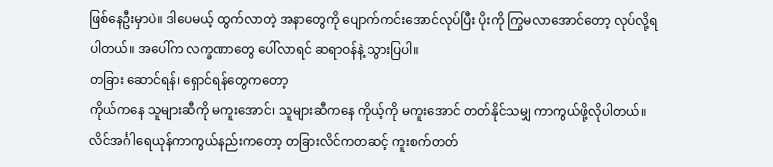ဖြစ်နေဦးမှာပဲ။ ဒါပေမယ့် ထွက်လာတဲ့ အနာတွေကို ပျောက်ကင်းအောင်လုပ်ပြီး ပိုးကို ကြွမလာအောင်တော့ လုပ်လို့ရပါတယ်။ အပေါ်က လက္ခဏာတွေ ပေါ်လာရင် ဆရာဝန်နဲ့ သွားပြပါ။
တခြား ဆောင်ရန်၊ ရှောင်ရန်တွေကတော့
ကိုယ်ကနေ သူများဆီကို မကူးအောင်၊ သူများဆီကနေ ကိုယ့်ကို မကူးအောင် တတ်နိုင်သမျှ ကာကွယ်ဖို့လိုပါတယ်။ လိင်အင်္ဂါရေယုန်ကာကွယ်နည်းကတော့ တခြားလိင်ကတဆင့် ကူးစက်တတ်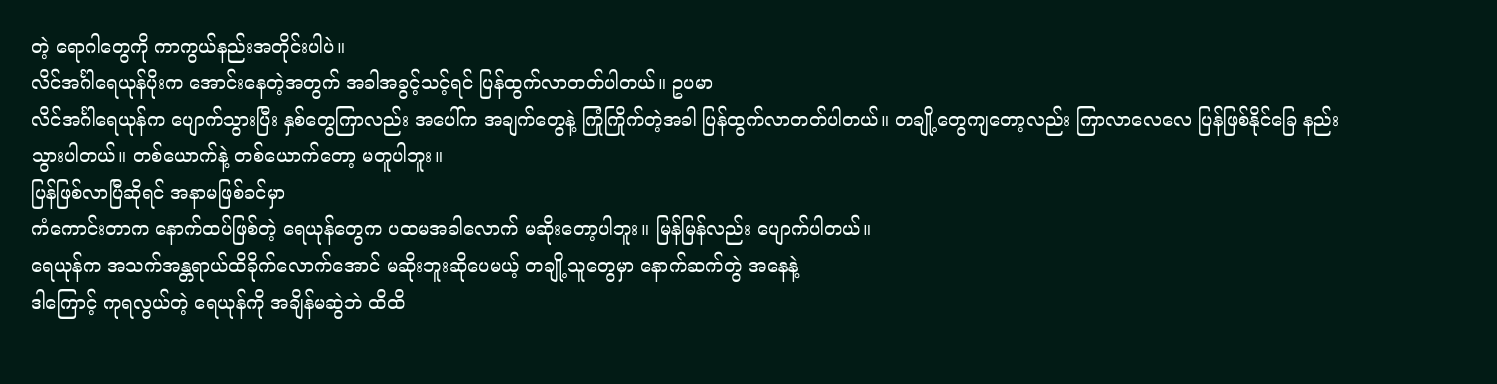တဲ့ ရောဂါတွေကို ကာကွယ်နည်းအတိုင်းပါပဲ။
လိင်အင်္ဂါရေယုန်ပိုးက အောင်းနေတဲ့အတွက် အခါအခွင့်သင့်ရင် ပြန်ထွက်လာတတ်ပါတယ်။ ဥပမာ
လိင်အင်္ဂါရေယုန်က ပျောက်သွားပြီး နှစ်တွေကြာလည်း အပေါ်က အချက်တွေနဲ့ ကြုံကြိုက်တဲ့အခါ ပြန်ထွက်လာတတ်ပါတယ်။ တချို့တွေကျတော့လည်း ကြာလာလေလေ ပြန်ဖြစ်နိုင်ခြေ နည်းသွားပါတယ်။ တစ်ယောက်နဲ့ တစ်ယောက်တော့ မတူပါဘူး။
ပြန်ဖြစ်လာပြီဆိုရင် အနာမဖြစ်ခင်မှာ
ကံကောင်းတာက နောက်ထပ်ဖြစ်တဲ့ ရေယုန်တွေက ပထမအခါလောက် မဆိုးတော့ပါဘူး။ မြန်မြန်လည်း ပျောက်ပါတယ်။
ရေယုန်က အသက်အန္တရာယ်ထိခိုက်လောက်အောင် မဆိုးဘူးဆိုပေမယ့် တချို့သူတွေမှာ နောက်ဆက်တွဲ အနေနဲ့
ဒါကြောင့် ကုရလွယ်တဲ့ ရေယုန်ကို အချိန်မဆွဲဘဲ ထိထိ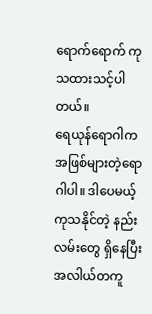ရောက်ရောက် ကုသထားသင့်ပါတယ်။
ရေယုန်ရောဂါက အဖြစ်များတဲ့ရောဂါပါ။ ဒါပေမယ့် ကုသနိုင်တဲ့ နည်းလမ်းတွေ ရှိနေပြီး အလါယ်တကူ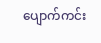ပျောက်ကင်း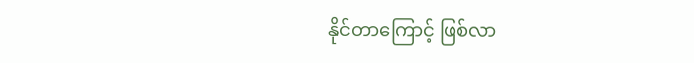နိုင်တာကြောင့် ဖြစ်လာ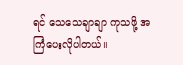ရင် သေသေချာချာ ကုသဖို့ အကြံပေးလိုပါတယ်။